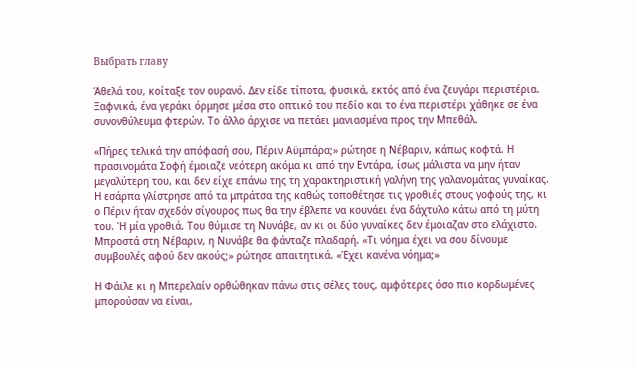Выбрать главу

Άθελά του, κοίταξε τον ουρανό. Δεν είδε τίποτα, φυσικά, εκτός από ένα ζευγάρι περιστέρια. Ξαφνικά, ένα γεράκι όρμησε μέσα στο οπτικό του πεδίο και το ένα περιστέρι χάθηκε σε ένα συνονθύλευμα φτερών. Το άλλο άρχισε να πετάει μανιασμένα προς την Μπεθάλ.

«Πήρες τελικά την απόφασή σου, Πέριν Αϋμπάρα;» ρώτησε η Νέβαριν, κάπως κοφτά. Η πρασινομάτα Σοφή έμοιαζε νεότερη ακόμα κι από την Εντάρα, ίσως μάλιστα να μην ήταν μεγαλύτερη του, και δεν είχε επάνω της τη χαρακτηριστική γαλήνη της γαλανομάτας γυναίκας. Η εσάρπα γλίστρησε από τα μπράτσα της καθώς τοποθέτησε τις γροθιές στους γοφούς της, κι ο Πέριν ήταν σχεδόν σίγουρος πως θα την έβλεπε να κουνάει ένα δάχτυλο κάτω από τη μύτη του. Ή μία γροθιά. Του θύμισε τη Νυνάβε, αν κι οι δύο γυναίκες δεν έμοιαζαν στο ελάχιστο. Μπροστά στη Νέβαριν, η Νυνάβε θα φάνταζε πλαδαρή. «Τι νόημα έχει να σου δίνουμε συμβουλές αφού δεν ακούς;» ρώτησε απαιτητικά. «Έχει κανένα νόημα;»

Η Φάιλε κι η Μπερελαίν ορθώθηκαν πάνω στις σέλες τους, αμφότερες όσο πιο κορδωμένες μπορούσαν να είναι,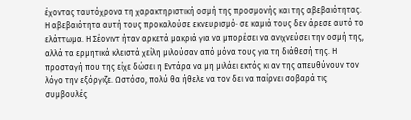έχοντας ταυτόχρονα τη χαρακτηριστική οσμή της προσμονής και της αβεβαιότητας. Η αβεβαιότητα αυτή τους προκαλούσε εκνευρισμό· σε καμιά τους δεν άρεσε αυτό το ελάττωμα. Η Σέονιντ ήταν αρκετά μακριά για να μπορέσει να ανιχνεύσει την οσμή της, αλλά τα ερμητικά κλειστά χείλη μιλούσαν από μόνα τους για τη διάθεσή της. Η προσταγή που της είχε δώσει η Εντάρα να μη μιλάει εκτός κι αν της απευθύνουν τον λόγο την εξόργιζε. Ωστόσο, πολύ θα ήθελε να τον δει να παίρνει σοβαρά τις συμβουλές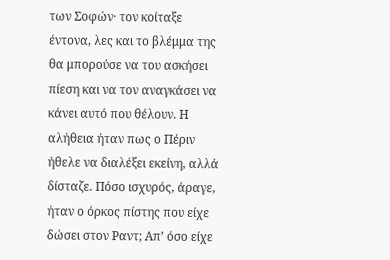των Σοφών· τον κοίταξε έντονα, λες και το βλέμμα της θα μπορούσε να του ασκήσει πίεση και να τον αναγκάσει να κάνει αυτό που θέλουν. Η αλήθεια ήταν πως ο Πέριν ήθελε να διαλέξει εκείνη, αλλά δίσταζε. Πόσο ισχυρός, άραγε, ήταν ο όρκος πίστης που είχε δώσει στον Ραντ; Απ’ όσο είχε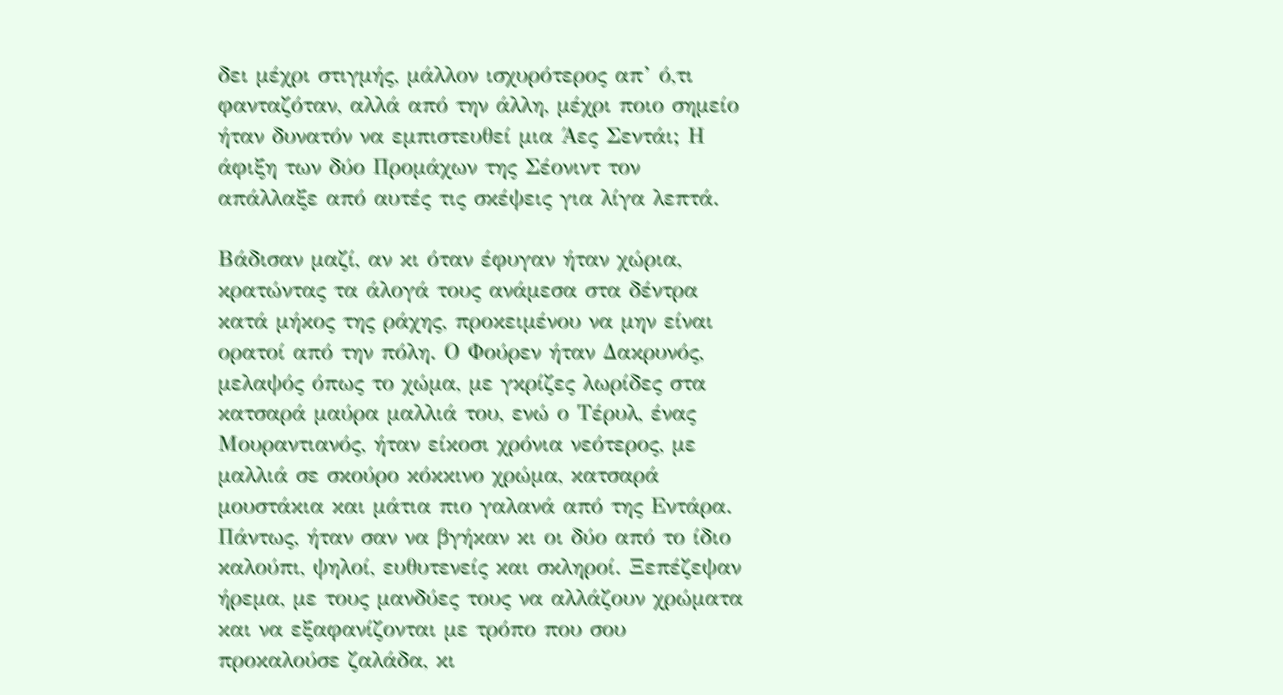δει μέχρι στιγμής, μάλλον ισχυρότερος απ’ ό,τι φανταζόταν, αλλά από την άλλη, μέχρι ποιο σημείο ήταν δυνατόν να εμπιστευθεί μια Άες Σεντάι; Η άφιξη των δύο Προμάχων της Σέονιντ τον απάλλαξε από αυτές τις σκέψεις για λίγα λεπτά.

Βάδισαν μαζί, αν κι όταν έφυγαν ήταν χώρια, κρατώντας τα άλογά τους ανάμεσα στα δέντρα κατά μήκος της ράχης, προκειμένου να μην είναι ορατοί από την πόλη. Ο Φούρεν ήταν Δακρυνός, μελαψός όπως το χώμα, με γκρίζες λωρίδες στα κατσαρά μαύρα μαλλιά του, ενώ ο Τέρυλ, ένας Μουραντιανός, ήταν είκοσι χρόνια νεότερος, με μαλλιά σε σκούρο κόκκινο χρώμα, κατσαρά μουστάκια και μάτια πιο γαλανά από της Εντάρα. Πάντως, ήταν σαν να βγήκαν κι οι δύο από το ίδιο καλούπι, ψηλοί, ευθυτενείς και σκληροί. Ξεπέζεψαν ήρεμα, με τους μανδύες τους να αλλάζουν χρώματα και να εξαφανίζονται με τρόπο που σου προκαλούσε ζαλάδα, κι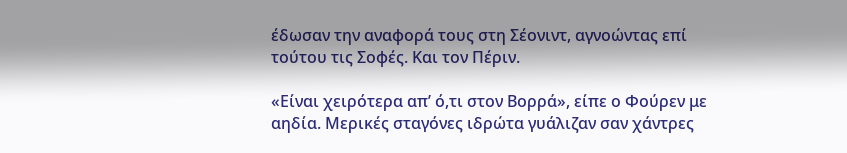έδωσαν την αναφορά τους στη Σέονιντ, αγνοώντας επί τούτου τις Σοφές. Και τον Πέριν.

«Είναι χειρότερα απ’ ό,τι στον Βορρά», είπε ο Φούρεν με αηδία. Μερικές σταγόνες ιδρώτα γυάλιζαν σαν χάντρες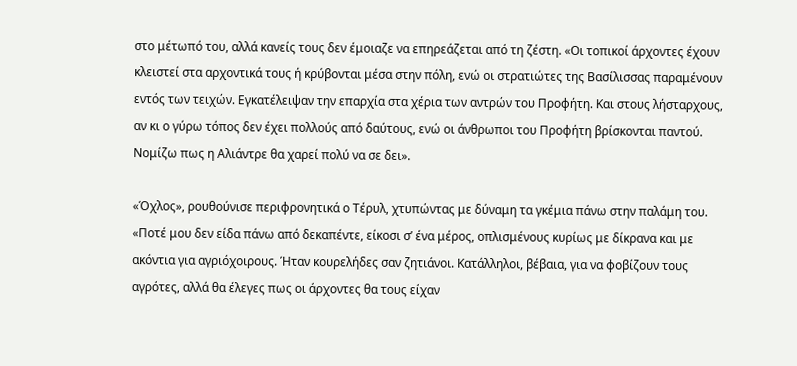στο μέτωπό του, αλλά κανείς τους δεν έμοιαζε να επηρεάζεται από τη ζέστη. «Οι τοπικοί άρχοντες έχουν κλειστεί στα αρχοντικά τους ή κρύβονται μέσα στην πόλη, ενώ οι στρατιώτες της Βασίλισσας παραμένουν εντός των τειχών. Εγκατέλειψαν την επαρχία στα χέρια των αντρών του Προφήτη. Και στους λήσταρχους, αν κι ο γύρω τόπος δεν έχει πολλούς από δαύτους, ενώ οι άνθρωποι του Προφήτη βρίσκονται παντού. Νομίζω πως η Αλιάντρε θα χαρεί πολύ να σε δει».

«Όχλος», ρουθούνισε περιφρονητικά ο Τέρυλ, χτυπώντας με δύναμη τα γκέμια πάνω στην παλάμη του. «Ποτέ μου δεν είδα πάνω από δεκαπέντε, είκοσι σ’ ένα μέρος, οπλισμένους κυρίως με δίκρανα και με ακόντια για αγριόχοιρους. Ήταν κουρελήδες σαν ζητιάνοι. Κατάλληλοι, βέβαια, για να φοβίζουν τους αγρότες, αλλά θα έλεγες πως οι άρχοντες θα τους είχαν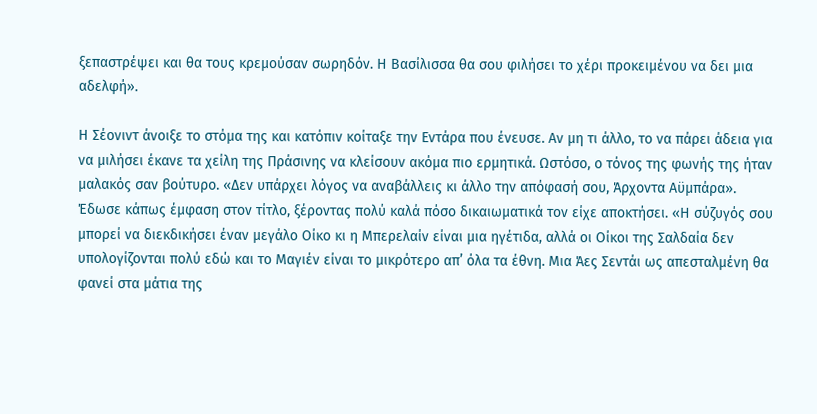ξεπαστρέψει και θα τους κρεμούσαν σωρηδόν. Η Βασίλισσα θα σου φιλήσει το χέρι προκειμένου να δει μια αδελφή».

Η Σέονιντ άνοιξε το στόμα της και κατόπιν κοίταξε την Εντάρα που ένευσε. Αν μη τι άλλο, το να πάρει άδεια για να μιλήσει έκανε τα χείλη της Πράσινης να κλείσουν ακόμα πιο ερμητικά. Ωστόσο, ο τόνος της φωνής της ήταν μαλακός σαν βούτυρο. «Δεν υπάρχει λόγος να αναβάλλεις κι άλλο την απόφασή σου, Άρχοντα Αϋμπάρα». Έδωσε κάπως έμφαση στον τίτλο, ξέροντας πολύ καλά πόσο δικαιωματικά τον είχε αποκτήσει. «Η σύζυγός σου μπορεί να διεκδικήσει έναν μεγάλο Οίκο κι η Μπερελαίν είναι μια ηγέτιδα, αλλά οι Οίκοι της Σαλδαία δεν υπολογίζονται πολύ εδώ και το Μαγιέν είναι το μικρότερο απ’ όλα τα έθνη. Μια Άες Σεντάι ως απεσταλμένη θα φανεί στα μάτια της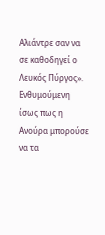Αλιάντρε σαν να σε καθοδηγεί ο Λευκός Πύργος». Ενθυμούμενη ίσως πως η Ανούρα μπορούσε να τα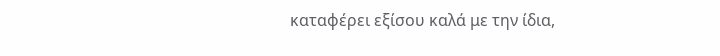καταφέρει εξίσου καλά με την ίδια,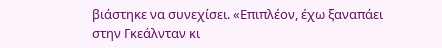βιάστηκε να συνεχίσει. «Επιπλέον, έχω ξαναπάει στην Γκεάλνταν κι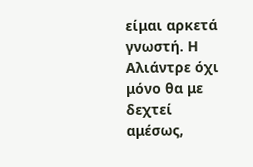είμαι αρκετά γνωστή. Η Αλιάντρε όχι μόνο θα με δεχτεί αμέσως,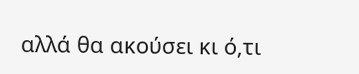αλλά θα ακούσει κι ό,τι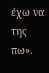έχω να της πω».